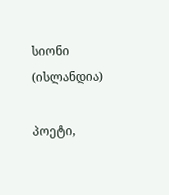სიონი (ისლანდია)

პოეტი,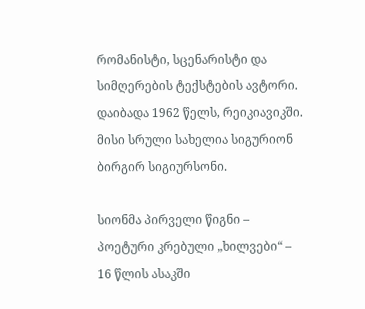რომანისტი, სცენარისტი და სიმღერების ტექსტების ავტორი. დაიბადა 1962 წელს, რეიკიავიკში. მისი სრული სახელია სიგურიონ ბირგირ სიგიურსონი.

სიონმა პირველი წიგნი – პოეტური კრებული „ხილვები“ – 16 წლის ასაკში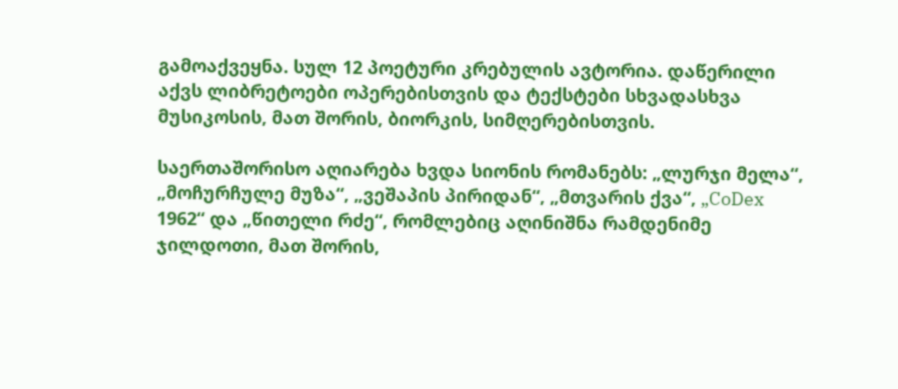გამოაქვეყნა. სულ 12 პოეტური კრებულის ავტორია. დაწერილი აქვს ლიბრეტოები ოპერებისთვის და ტექსტები სხვადასხვა მუსიკოსის, მათ შორის, ბიორკის, სიმღერებისთვის.

საერთაშორისო აღიარება ხვდა სიონის რომანებს: „ლურჯი მელა“, „მოჩურჩულე მუზა“, „ვეშაპის პირიდან“, „მთვარის ქვა“, „CoDex 1962“ და „წითელი რძე“, რომლებიც აღინიშნა რამდენიმე ჯილდოთი, მათ შორის,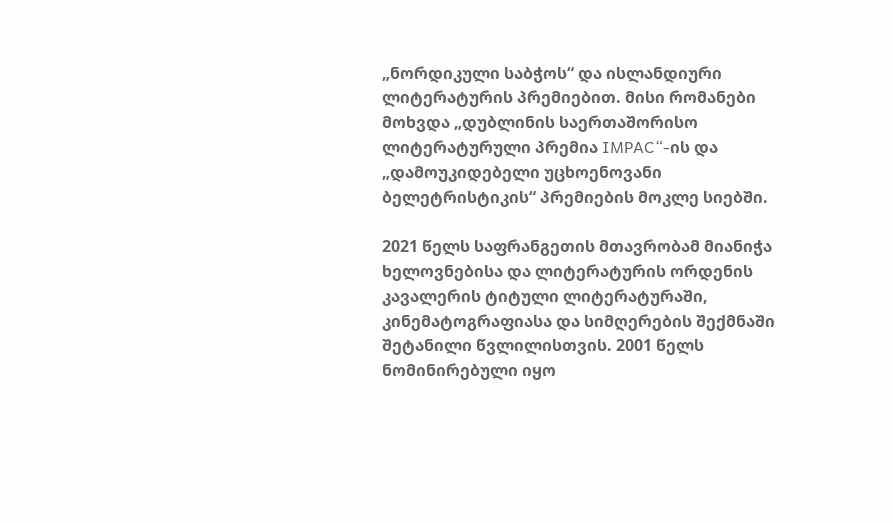„ნორდიკული საბჭოს“ და ისლანდიური ლიტერატურის პრემიებით. მისი რომანები მოხვდა „დუბლინის საერთაშორისო ლიტერატურული პრემია IMPAC“-ის და „დამოუკიდებელი უცხოენოვანი ბელეტრისტიკის“ პრემიების მოკლე სიებში.

2021 წელს საფრანგეთის მთავრობამ მიანიჭა ხელოვნებისა და ლიტერატურის ორდენის კავალერის ტიტული ლიტერატურაში, კინემატოგრაფიასა და სიმღერების შექმნაში შეტანილი წვლილისთვის. 2001 წელს ნომინირებული იყო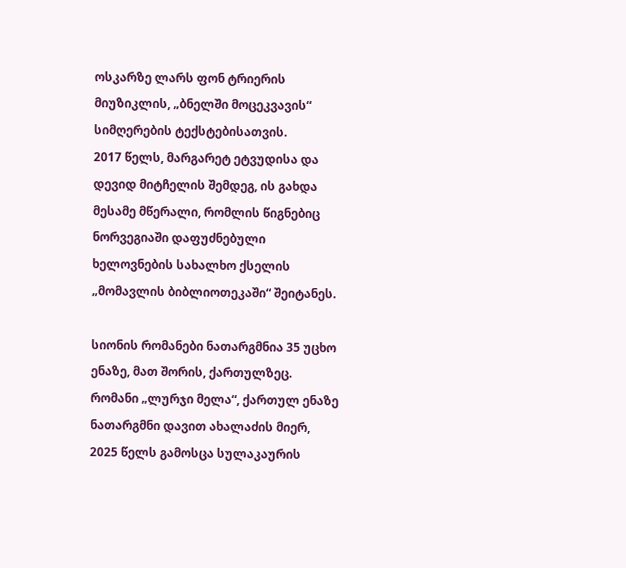ოსკარზე ლარს ფონ ტრიერის მიუზიკლის, „ბნელში მოცეკვავის“ სიმღერების ტექსტებისათვის.
2017 წელს, მარგარეტ ეტვუდისა და დევიდ მიტჩელის შემდეგ, ის გახდა მესამე მწერალი, რომლის წიგნებიც ნორვეგიაში დაფუძნებული ხელოვნების სახალხო ქსელის „მომავლის ბიბლიოთეკაში“ შეიტანეს.

სიონის რომანები ნათარგმნია 35 უცხო ენაზე, მათ შორის, ქართულზეც. რომანი „ლურჯი მელა“, ქართულ ენაზე ნათარგმნი დავით ახალაძის მიერ, 2025 წელს გამოსცა სულაკაურის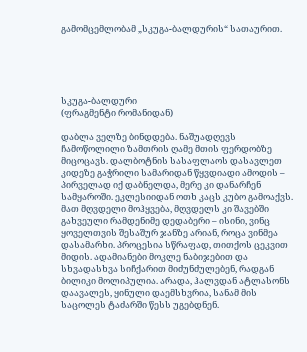გამომცემლობამ „სკუგა-ბალდურის“ სათაურით.





სკუგა-ბალდური
(ფრაგმენტი რომანიდან)

დაბლა ველზე ბინდდება. ნაშუადღევს ჩამოწოლილი ზამთრის ღამე მთის ფერდობზე მიცოცავს. დალბოტნის სასაფლაოს დასავლეთ კიდეზე გაჭრილი სამარიდან წყვდიადი ამოდის – პირველად იქ დაბნელდა, მერე კი დანარჩენ სამყაროში. ეკლესიიდან ოთხ კაცს კუბო გამოაქვს. მათ მღვდელი მოჰყვება, მღვდელს კი შავებში გახვეული რამდენიმე დედაბერი – ისინი, ვინც ყოველთვის შესაშურ ჯანზე არიან, როცა ვინმეა დასამარხი. პროცესია სწრაფად, თითქოს ცეკვით მიდის. ადამიანები მოკლე ნაბიჯებით და სხვადასხვა სიჩქარით მიძუნძულებენ, რადგან ბილიკი მოლიპულია. არადა, ჰალვდან ატლასონს დაავალეს, ყინული დაემსხვრია, სანამ მის საცოლეს ტაძარში წესს უგებდნენ.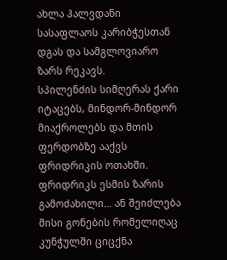ახლა ჰალვდანი სასაფლაოს კარიბჭესთან დგას და სამგლოვიარო ზარს რეკავს.
სპილენძის სიმღერას ქარი იტაცებს, მინდორ-მინდორ მიაქროლებს და მთის ფერდობზე ააქვს ფრიდრიკის ოთახში. ფრიდრიკს ესმის ზარის გამოძახილი… ან შეიძლება მისი გონების რომელიღაც კუნჭულში ციცქნა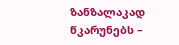ზანზალაკად წკარუნებს –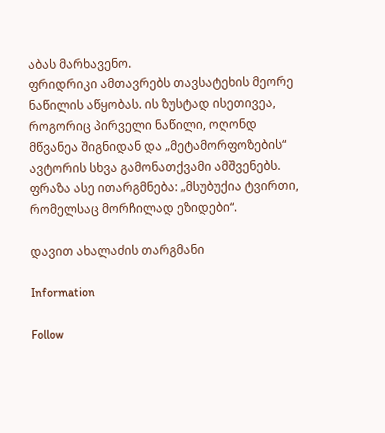აბას მარხავენო.
ფრიდრიკი ამთავრებს თავსატეხის მეორე ნაწილის აწყობას. ის ზუსტად ისეთივეა, როგორიც პირველი ნაწილი, ოღონდ მწვანეა შიგნიდან და „მეტამორფოზების“ ავტორის სხვა გამონათქვამი ამშვენებს. ფრაზა ასე ითარგმნება: „მსუბუქია ტვირთი, რომელსაც მორჩილად ეზიდები“.

დავით ახალაძის თარგმანი

Information

Follow